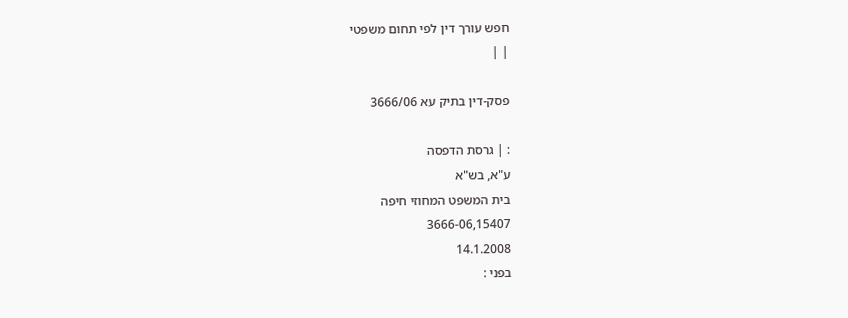חפש עורך דין לפי תחום משפטי
| |

פסק-דין בתיק עא 3666/06

: | גרסת הדפסה
ע"א, בש"א
בית המשפט המחוזי חיפה
3666-06,15407
14.1.2008
בפני :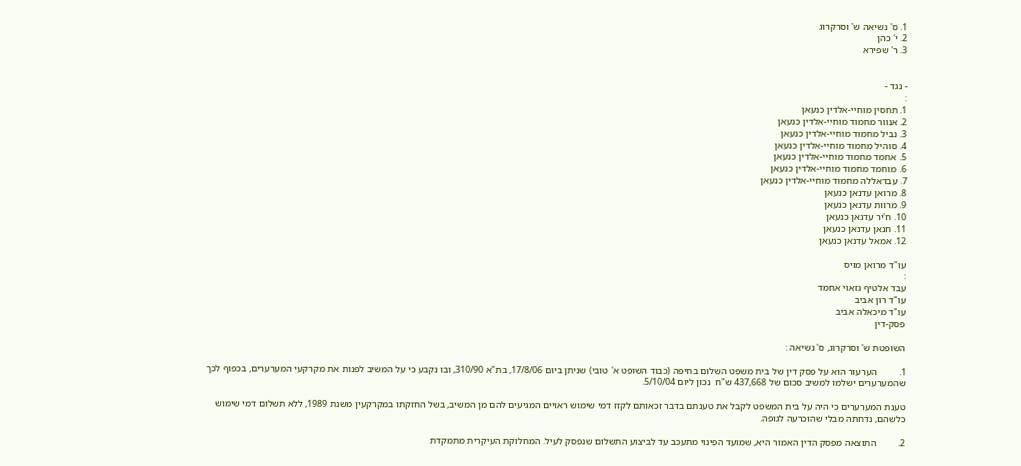1. ס' נשיאה ש' וסרקרוג
2. י' כהן
3. ר' שפירא


- נגד -
:
1. תחסין מוחיי-אלדין כנעאן
2. אנוור מחמוד מוחיי-אלדין כנעאן
3. נביל מחמוד מוחיי-אלדין כנעאן
4. סוהיל מחמוד מוחיי-אלדין כנעאן
5. אחמד מחמוד מוחיי-אלדין כנעאן
6. מוחמד מחמוד מוחיי-אלדין כנעאן
7. עבדאללה מחמוד מוחיי-אלדין כנעאן
8. מרואן עדנאן כנעאן
9. מרוות עדנאן כנעאן
10. ח'יר עדנאן כנעאן
11. חנאן עדנאן כנעאן
12. אמאל עדנאן כנעאן

עו"ד מרואן מויס
:
עבד אלטיף גזאוי אחמד
עו"ד רון אביב
עו"ד מיכאלה אביב
פסק-דין

השופטת ש' וסרקרוג, ס' נשיאה :

1.         הערעור הוא על פסק דין של בית משפט השלום בחיפה (כבוד השופט א' טובי) שניתן ביום 17/8/06, בת"א 310/90, ובו נקבע כי על המשיב לפנות את מקרקעי המערערים, בכפוף לכך שהמערערים ישלמו למשיב סכום של 437,668 ש"ח  נכון ליום 5/10/04.

טענת המערערים כי היה על בית המשפט לקבל את טענתם בדבר זכאותם לקזז דמי שימוש ראויים המגיעים להם מן המשיב, בשל החזקתו במקרקעין משנת 1989, ללא תשלום דמי שימוש כלשהם, נדחתה מבלי שהוכרעה לגופה.

2.         התוצאה מפסק הדין האמור היא, שמועד הפינוי מתעכב עד לביצוע התשלום שנפסק לעיל. המחלוקת העיקרית מתמקדת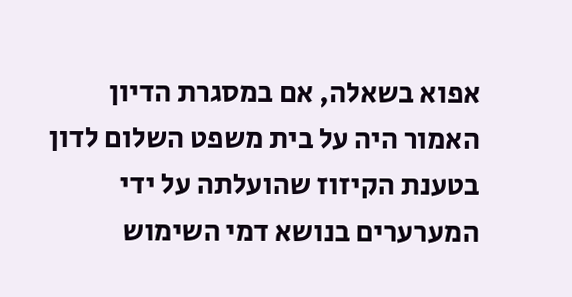אפוא בשאלה, אם במסגרת הדיון האמור היה על בית משפט השלום לדון בטענת הקיזוז שהועלתה על ידי המערערים בנושא דמי השימוש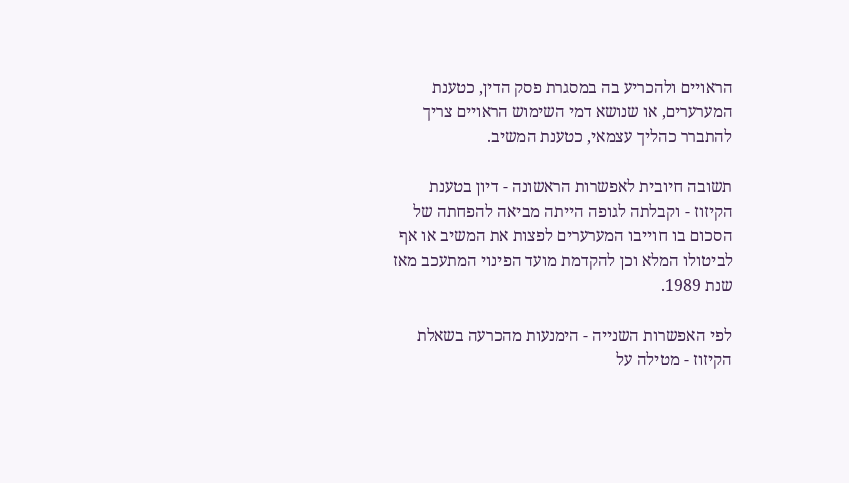הראויים ולהכריע בה במסגרת פסק הדין, כטענת המערערים, או שנושא דמי השימוש הראויים צריך להתברר כהליך עצמאי, כטענת המשיב.

תשובה חיובית לאפשרות הראשונה - דיון בטענת הקיזוז - וקבלתה לגופה הייתה מביאה להפחתה של הסכום בו חוייבו המערערים לפצות את המשיב או אף לביטולו המלא וכן להקדמת מועד הפינוי המתעכב מאז שנת 1989.

לפי האפשרות השנייה - הימנעות מהכרעה בשאלת הקיזוז - מטילה על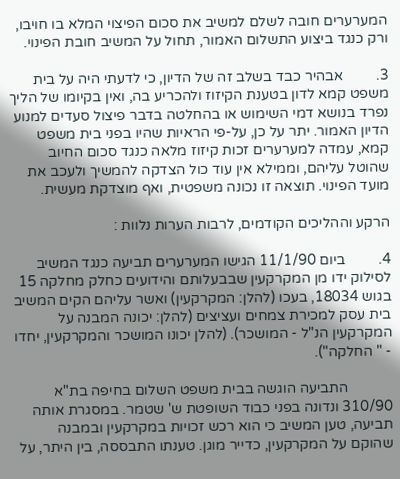המערערים חובה לשלם למשיב את סכום הפיצוי המלא בו חויבו, ורק כנגד ביצוע התשלום האמור, תחול על המשיב חובת הפינוי.

3.         אבהיר כבד בשלב זה של הדיון, כי לדעתי היה על בית משפט קמא לדון בטענת הקיזוז ולהכריע בה, ואין בקיומו של הליך נפרד בנושא דמי השימוש או בהחלטה בדבר פיצול סעדים למנוע הדיון האמור. יתר על כן, על-פי הראיות שהיו בפני בית משפט קמא, עמדה למערערים זכות קיזוז מלאה כנגד סכום החיוב שהוטל עליהם, וממילא אין עוד כול הצדקה להמשיך ולעכב את מועד הפינוי. תוצאה זו נכונה משפטית, ואף מוצדקת מעשית.

הרקע וההליכים הקודמים, לרבות הערות נלוות :

4.         ביום 11/1/90 הגישו המערערים תביעה כנגד המשיב לסילוק ידו מן המקרקעין שבבעלותם והידועים כחלק מחלקה 15 בגוש 18034, בעכו (להלן: המקרקעין) ואשר עליהם הקים המשיב בית עסק למכירת צמחים ועציצים (להלן: יכונה המבנה על המקרקעין הנ"ל - המושכר). (להלן יכונו המושכר והמקרקעין, יחדו - " החלקה").

            התביעה הוגשה בבית משפט השלום בחיפה בת"א 310/90 ונדונה בפני כבוד השופטת ש' שטמר. במסגרת אותה תביעה, טען המשיב כי הוא רכש זכויות במקרקעין ובמבנה   שהוקם על המקרקעין, כדייר מוגן. טענתו התבססה, בין היתר, על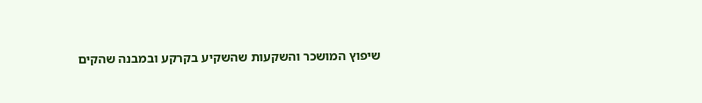שיפוץ המושכר והשקעות שהשקיע בקרקע ובמבנה שהקים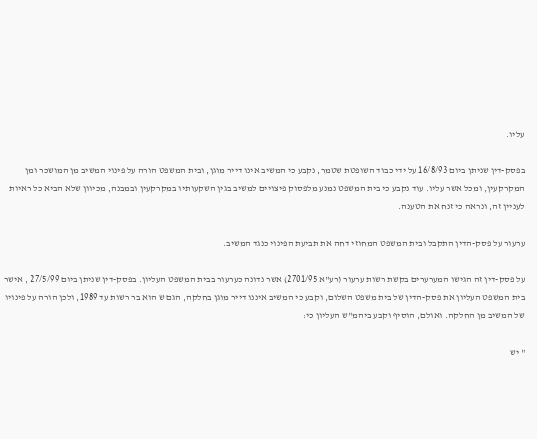עליו.

בפסק-דין שניתן ביום 16/8/93 על ידי כבוד השופטת שטמר, נקבע כי המשיב אינו דייר מוגן, ובית המשפט הורה על פינוי המשיב מן המושכר ומן המקרקעין, ומכל אשר עליו. עוד נקבע כי בית המשפט נמנע מלפסוק פיצויים למשיב בגין השקעותיו במקרקעין ובמבנה, מכיוון שלא הביא כל ראיות לעניין זה, ונראה כי זנח את הטענה.

ערעור על פסק-הדין התקבל ובית המשפט המחוזי דחה את תביעת הפינוי כנגד המשיב.

על פסק-דין זה הגישו המערערים בקשת רשות ערעור (רע"א 2701/95) אשר נדונה כערעור בבית המשפט העליון. בפסק-דין שניתן ביום 27/5/99 , אישר בית המשפט העליון את פסק-הדין של בית משפט השלום, וקבע כי המשיב איננו דייר מוגן בחלקה, הגם ש הוא בר רשות עד 1989, ולכן הורה על פינויו של המשיב מן החלקה. ואולם, הוסיף וקבע ביהמ"ש העליון כי:

" יש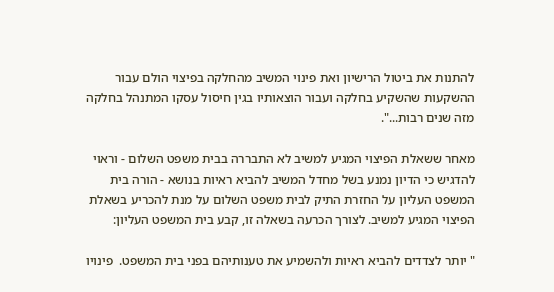להתנות את ביטול הרישיון ואת פינוי המשיב מהחלקה בפיצוי הולם עבור ההשקעות שהשקיע בחלקה ועבור הוצאותיו בגין חיסול עסקו המתנהל בחלקה מזה שנים רבות...".

מאחר ששאלת הפיצוי המגיע למשיב לא התבררה בבית משפט השלום - וראוי להדגיש כי הדיון נמנע בשל מחדל המשיב להביא ראיות בנושא - הורה בית המשפט העליון על החזרת התיק לבית משפט השלום על מנת להכריע בשאלת הפיצוי המגיע למשיב. לצורך הכרעה בשאלה זו, קבע בית המשפט העליון:

" יותר לצדדים להביא ראיות ולהשמיע את טענותיהם בפני בית המשפט.  פינויו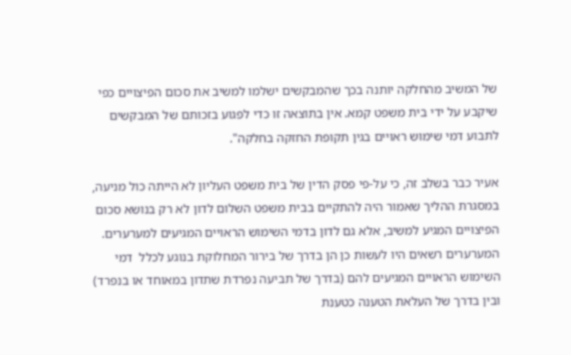של המשיב מהחלקה יותנה בכך שהמבקשים ישלמו למשיב את סכום הפיצויים כפי שיקבע על ידי בית משפט קמא. אין בתוצאה זו כדי לפגוע בזכותם של המבקשים לתבוע דמי שימוש ראויים בגין תקופת החזקה בחלקה".

אעיר כבר בשלב זה, כי על-פי פסק הדין של בית משפט העליון לא הייתה כול מניעה, במסגרת ההליך שאמור היה להתקיים בבית משפט השלום לדון לא רק בנושא סכום הפיצויים המגיע למשיב, אלא גם לדון בדמי השימוש הראויים המגיעים למערערים. המערערים רשאים היו לעשות כן הן בדרך של בירור המחלוקת בנוגע לכלל  דמי השימוש הראויים המגיעים להם (בדרך של תביעה נפרדת שתדון במאוחד או בנפרד) ובין בדרך של העלאת הטענה כטענת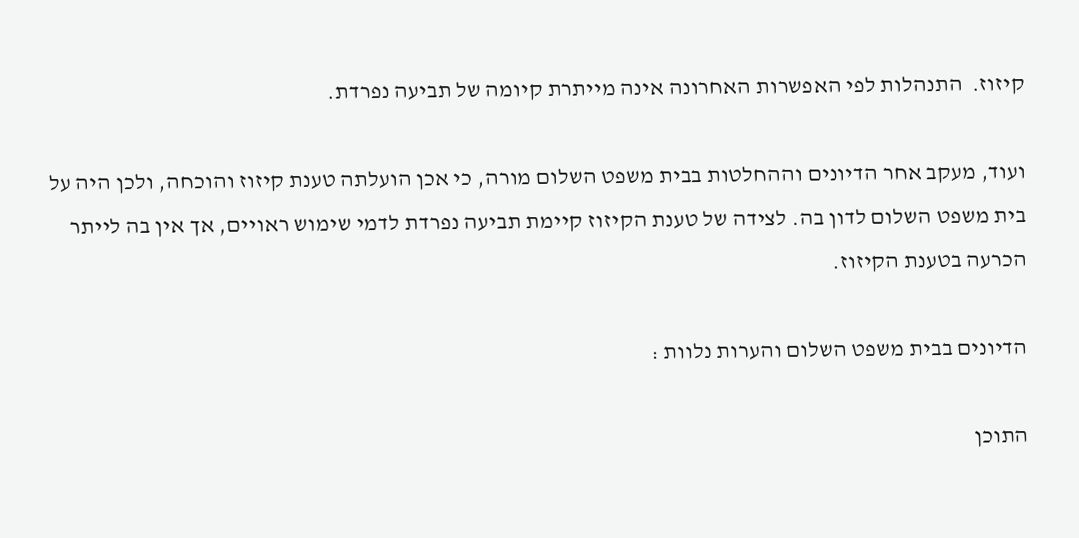קיזוז.  התנהלות לפי האפשרות האחרונה אינה מייתרת קיומה של תביעה נפרדת.

ועוד, מעקב אחר הדיונים וההחלטות בבית משפט השלום מורה, כי אכן הועלתה טענת קיזוז והוכחה, ולכן היה על בית משפט השלום לדון בה. לצידה של טענת הקיזוז קיימת תביעה נפרדת לדמי שימוש ראויים, אך אין בה לייתר הכרעה בטענת הקיזוז.

הדיונים בבית משפט השלום והערות נלוות :

התוכן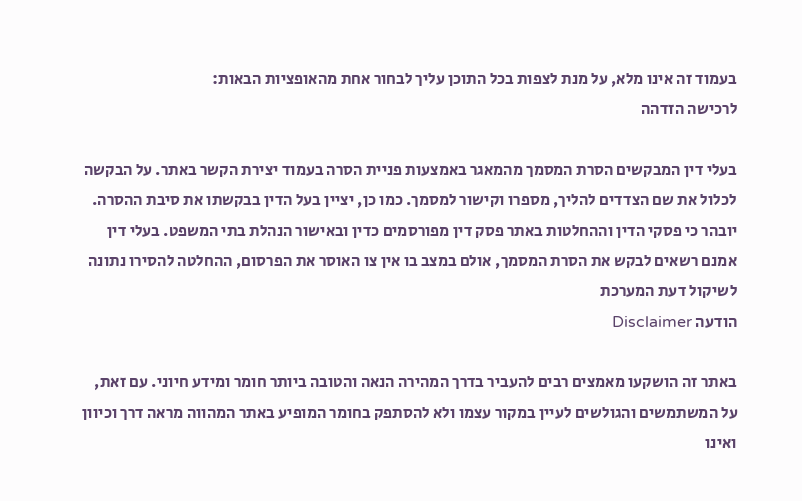בעמוד זה אינו מלא, על מנת לצפות בכל התוכן עליך לבחור אחת מהאופציות הבאות:
לרכישה הזדהה

בעלי דין המבקשים הסרת המסמך מהמאגר באמצעות פניית הסרה בעמוד יצירת הקשר באתר. על הבקשה לכלול את שם הצדדים להליך, מספרו וקישור למסמך. כמו כן, יציין בעל הדין בבקשתו את סיבת ההסרה. יובהר כי פסקי הדין וההחלטות באתר פסק דין מפורסמים כדין ובאישור הנהלת בתי המשפט. בעלי דין אמנם רשאים לבקש את הסרת המסמך, אולם במצב בו אין צו האוסר את הפרסום, ההחלטה להסירו נתונה לשיקול דעת המערכת
הודעה Disclaimer

באתר זה הושקעו מאמצים רבים להעביר בדרך המהירה הנאה והטובה ביותר חומר ומידע חיוני. עם זאת, על המשתמשים והגולשים לעיין במקור עצמו ולא להסתפק בחומר המופיע באתר המהווה מראה דרך וכיוון ואינו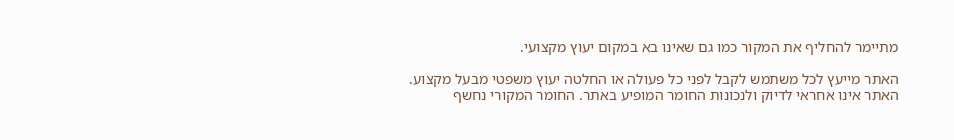מתיימר להחליף את המקור כמו גם שאינו בא במקום יעוץ מקצועי.

האתר מייעץ לכל משתמש לקבל לפני כל פעולה או החלטה יעוץ משפטי מבעל מקצוע. האתר אינו אחראי לדיוק ולנכונות החומר המופיע באתר. החומר המקורי נחשף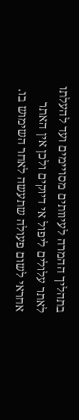בתהליך ההמרה לעיוותים מסויימים ועד להעלתו לאתר עלולים ליפול אי דיוקים ולכן אין האתר אחראי לשום פעולה שתעשה לאחר השימוש בו.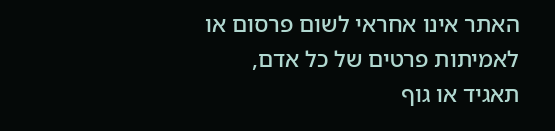האתר אינו אחראי לשום פרסום או לאמיתות פרטים של כל אדם, תאגיד או גוף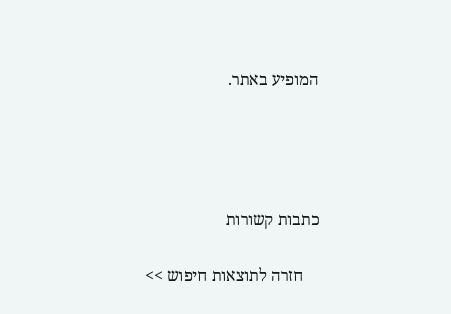המופיע באתר.




כתבות קשורות

    חזרה לתוצאות חיפוש >>